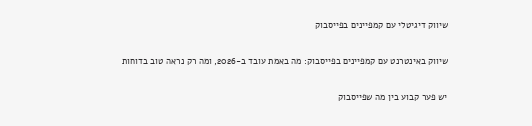שיווק דיגיטלי עם קמפיינים בפייסבוק

שיווק באינטרנט עם קמפיינים בפייסבוק: מה באמת עובד ב-2026, ומה רק נראה טוב בדוחות

יש פער קבוע בין מה שפייסבוק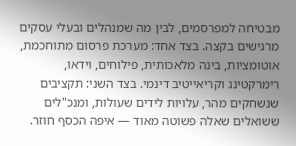מבטיחה למפרסמים, לבין מה שמנהלים ובעלי עסקים מרגישים בקצה. בצד אחד: מערכת פרסום מתוחכמת, אוטומציות, בינה מלאכותית, פילוחים, וידאו, רימרקטינג וקריאייטיב דינמי. בצד השני: תקציבים שנשחקים מהר, עלויות לידים שעולות, ומנכ"לים ששואלים שאלה פשוטה מאוד — איפה הכסף חוזר.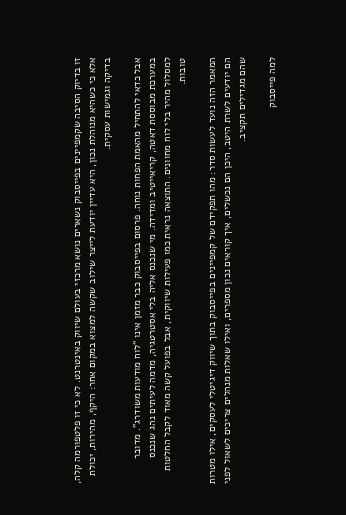זו בדיוק הסיבה שקמפיינים בפייסבוק נשארים נושא מרכזי בעולם שיווק באינטרנט. לא כי זו פלטפורמה קלה, אלא כי כשהיא מנוהלת נכון, היא עדיין יודעת לייצר שילוב שקשה למצוא במקום אחר: היקף, מהירות, יכולת בדיקה וגמישות עסקית.

אבל כדאי להתחיל מהאמת הפחות נוחה. פרסום בפייסבוק כבר מזמן אינו “לוח מודעות משודרג”. מדובר במערכת מבוססת דאטה, קריאייטיב ומדידה. מי שנכנס אליה בלי אסטרטגיה, מדמה לעיתים נהג שנכנס למסלול מהיר בלי לוח מחוונים. התוצאה נראית כמו פעילות שיווקית, אבל בפועל קשה מאוד לקבל החלטות טובות.

המאמר הזה נועד לעשות סדר: מהו תפקידם של קמפיינים בפייסבוק בתוך שיווק דיגיטלי לעסקים, אילו מטרות הם יודעים לשרת היטב, היכן הם נכשלים, איך קוראים נכון מספרים, ואילו שאלות מנהלים צריכים לשאול לפני שהם מגדילים תקציב.

למה פייסבוק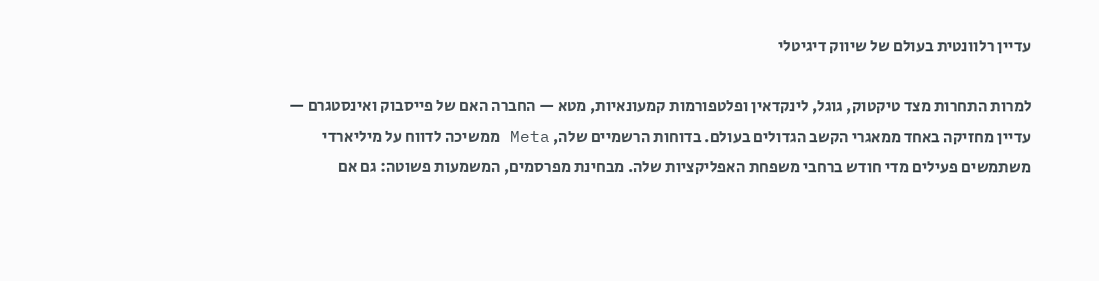עדיין רלוונטית בעולם של שיווק דיגיטלי

למרות התחרות מצד טיקטוק, גוגל, לינקדאין ופלטפורמות קמעונאיות, מטא — החברה האם של פייסבוק ואינסטגרם — עדיין מחזיקה באחד ממאגרי הקשב הגדולים בעולם. בדוחות הרשמיים שלה, Meta ממשיכה לדווח על מיליארדי משתמשים פעילים מדי חודש ברחבי משפחת האפליקציות שלה. מבחינת מפרסמים, המשמעות פשוטה: גם אם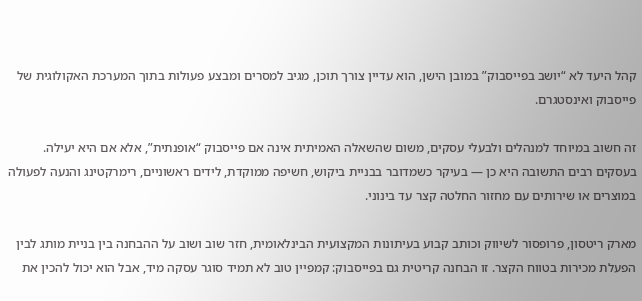קהל היעד לא “יושב בפייסבוק” במובן הישן, הוא עדיין צורך תוכן, מגיב למסרים ומבצע פעולות בתוך המערכת האקולוגית של פייסבוק ואינסטגרם.

זה חשוב במיוחד למנהלים ולבעלי עסקים, משום שהשאלה האמיתית אינה אם פייסבוק “אופנתית”, אלא אם היא יעילה. בעסקים רבים התשובה היא כן — בעיקר כשמדובר בבניית ביקוש, חשיפה ממוקדת, לידים ראשוניים, רימרקטינג והנעה לפעולה במוצרים או שירותים עם מחזור החלטה קצר עד בינוני.

מארק ריטסון, פרופסור לשיווק וכותב קבוע בעיתונות המקצועית הבינלאומית, חזר שוב ושוב על ההבחנה בין בניית מותג לבין הפעלת מכירות בטווח הקצר. זו הבחנה קריטית גם בפייסבוק: קמפיין טוב לא תמיד סוגר עסקה מיד, אבל הוא יכול להכין את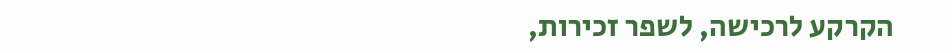הקרקע לרכישה, לשפר זכירות,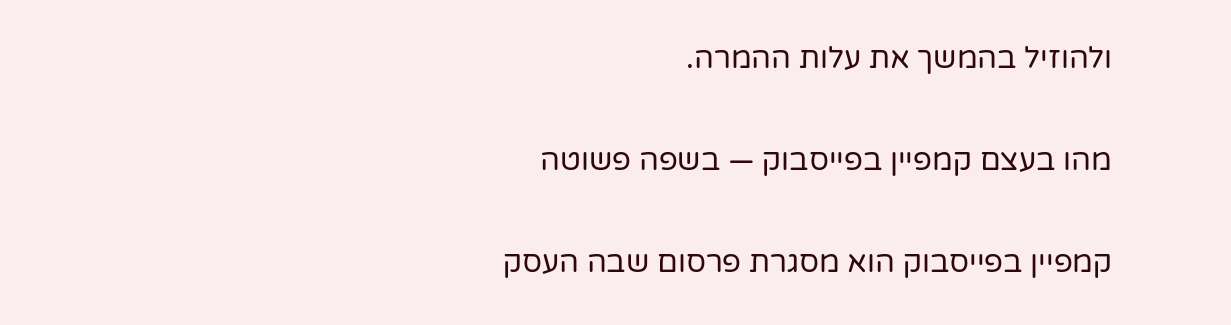ולהוזיל בהמשך את עלות ההמרה.

מהו בעצם קמפיין בפייסבוק — בשפה פשוטה

קמפיין בפייסבוק הוא מסגרת פרסום שבה העסק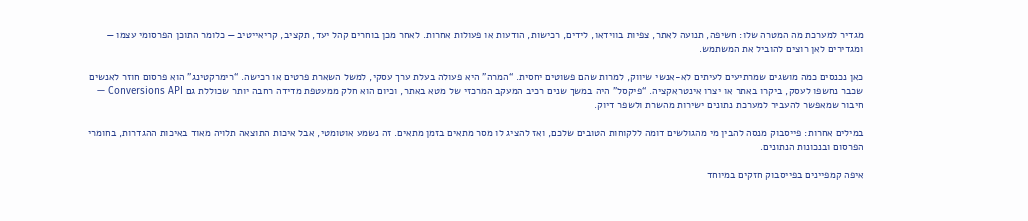מגדיר למערכת מה המטרה שלו: חשיפה, תנועה לאתר, צפיות בווידאו, לידים, רכישות, הודעות או פעולות אחרות. לאחר מכן בוחרים קהל יעד, תקציב, קריאייטיב — כלומר התוכן הפרסומי עצמו — ומגדירים לאן רוצים להוביל את המשתמש.

כאן נכנסים כמה מושגים שמרתיעים לעיתים לא-אנשי שיווק, למרות שהם פשוטים יחסית. “המרה” היא פעולה בעלת ערך עסקי, למשל השארת פרטים או רכישה. “רימרקטינג” הוא פרסום חוזר לאנשים שכבר נחשפו לעסק, ביקרו באתר או יצרו אינטראקציה. “פיקסל” היה במשך שנים רכיב המעקב המרכזי של מטא באתר, וכיום הוא חלק ממעטפת מדידה רחבה יותר שכוללת גם Conversions API — חיבור שמאפשר להעביר למערכת נתונים ישירות מהשרת ולשפר דיוק.

במילים אחרות: פייסבוק מנסה להבין מי מהגולשים דומה ללקוחות הטובים שלכם, ואז להציג לו מסר מתאים בזמן מתאים. זה נשמע אוטומטי, אבל איכות התוצאה תלויה מאוד באיכות ההגדרות, בחומרי הפרסום ובנכונות הנתונים.

איפה קמפיינים בפייסבוק חזקים במיוחד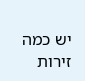יש כמה זירות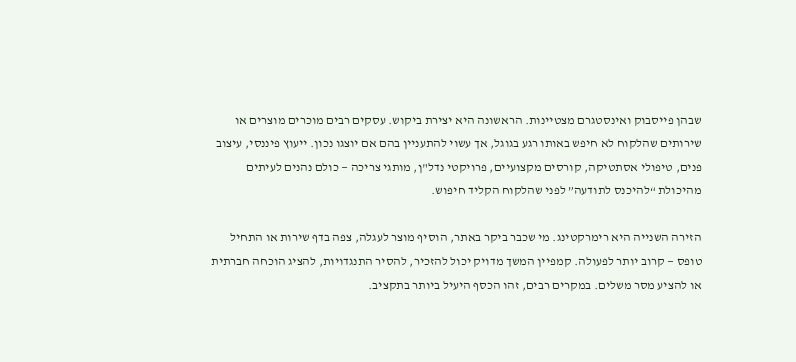שבהן פייסבוק ואינסטגרם מצטיינות. הראשונה היא יצירת ביקוש. עסקים רבים מוכרים מוצרים או שירותים שהלקוח לא חיפש באותו רגע בגוגל, אך עשוי להתעניין בהם אם יוצגו נכון. ייעוץ פיננסי, עיצוב פנים, טיפולי אסתטיקה, קורסים מקצועיים, פרויקטי נדל"ן, מותגי צריכה — כולם נהנים לעיתים מהיכולת “להיכנס לתודעה” לפני שהלקוח הקליד חיפוש.

הזירה השנייה היא רימרקטינג. מי שכבר ביקר באתר, הוסיף מוצר לעגלה, צפה בדף שירות או התחיל טופס — קרוב יותר לפעולה. קמפיין המשך מדויק יכול להזכיר, להסיר התנגדויות, להציג הוכחה חברתית או להציע מסר משלים. במקרים רבים, זהו הכסף היעיל ביותר בתקציב.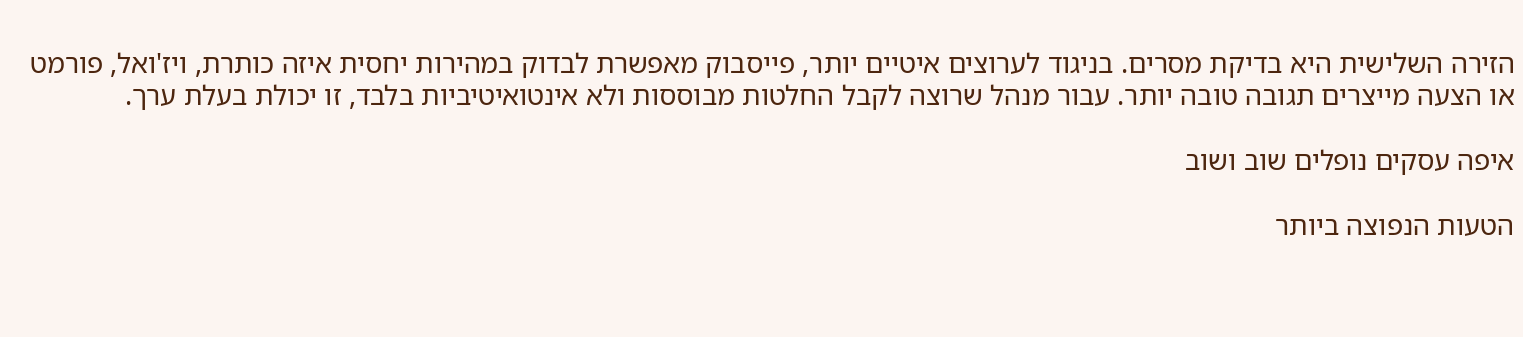הזירה השלישית היא בדיקת מסרים. בניגוד לערוצים איטיים יותר, פייסבוק מאפשרת לבדוק במהירות יחסית איזה כותרת, ויז'ואל, פורמט או הצעה מייצרים תגובה טובה יותר. עבור מנהל שרוצה לקבל החלטות מבוססות ולא אינטואיטיביות בלבד, זו יכולת בעלת ערך.

איפה עסקים נופלים שוב ושוב

הטעות הנפוצה ביותר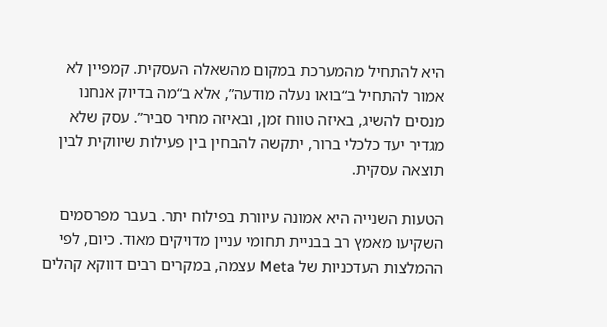היא להתחיל מהמערכת במקום מהשאלה העסקית. קמפיין לא אמור להתחיל ב“בואו נעלה מודעה”, אלא ב“מה בדיוק אנחנו מנסים להשיג, באיזה טווח זמן, ובאיזה מחיר סביר”. עסק שלא מגדיר יעד כלכלי ברור, יתקשה להבחין בין פעילות שיווקית לבין תוצאה עסקית.

הטעות השנייה היא אמונה עיוורת בפילוח יתר. בעבר מפרסמים השקיעו מאמץ רב בבניית תחומי עניין מדויקים מאוד. כיום, לפי ההמלצות העדכניות של Meta עצמה, במקרים רבים דווקא קהלים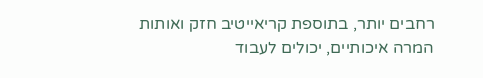רחבים יותר, בתוספת קריאייטיב חזק ואותות המרה איכותיים, יכולים לעבוד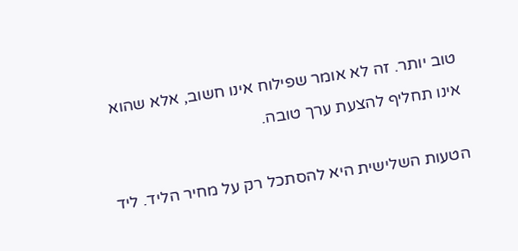טוב יותר. זה לא אומר שפילוח אינו חשוב, אלא שהוא אינו תחליף להצעת ערך טובה.

הטעות השלישית היא להסתכל רק על מחיר הליד. ליד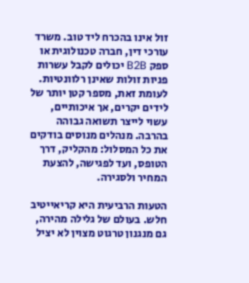זול אינו בהכרח ליד טוב. משרד עורכי דין, חברה טכנולוגית או ספק B2B יכולים לקבל עשרות פניות זולות שאינן רלוונטיות. לעומת זאת, מספר קטן יותר של לידים יקרים, אך איכותיים, עשוי לייצר תשואה גבוהה בהרבה. מנהלים מנוסים בודקים את כל המסלול: מהקליק, דרך הטופס, ועד לפגישה, להצעת המחיר ולסגירה.

הטעות הרביעית היא קריאייטיב חלש. בעולם של גלילה מהירה, גם מנגנון טרגוט מצוין לא יציל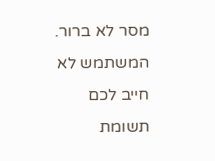מסר לא ברור. המשתמש לא חייב לכם תשומת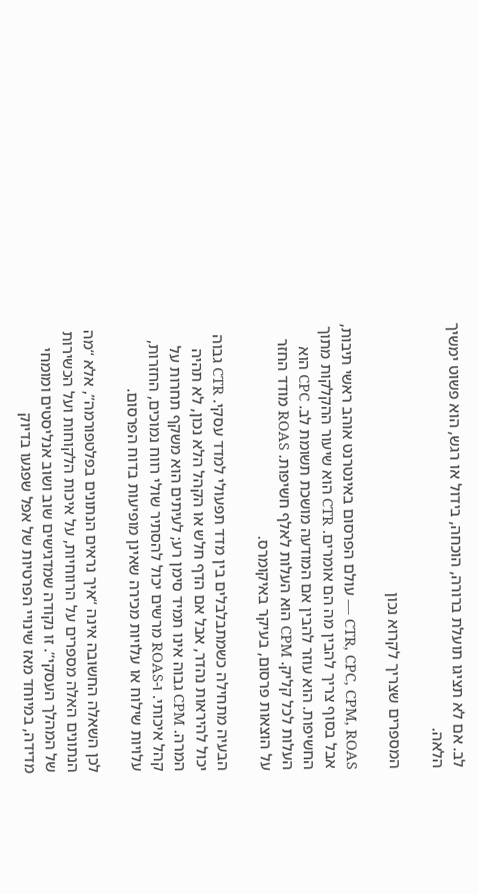לב. אם לא תציגו תועלת ברורה, הוכחה, בידול או רגש, הוא פשוט ימשיך הלאה.

המספרים שצריך לקרוא נכון

CTR, CPC, CPM, ROAS — עולם הפרסום באינטרנט אוהב ראשי תיבות, אבל בסוף צריך להבין מה הם אומרים. CTR הוא שיעור ההקלקות מתוך החשיפות. הוא עוזר להבין אם המודעה מושכת תשומת לב. CPC הוא העלות לכל קליק. CPM הוא העלות לאלף חשיפות. ROAS מודד החזר על הוצאות פרסום, בעיקר באיקומרס.

הבעיה מתחילה כשמתבלבלים בין מדד תפעולי למדד עסקי. CTR גבוה יכול להיראות נהדר, אבל אם הדף חלש או הקהל הלא נכון, לא תהיה המרה. CPM גבוה אינו תמיד סימן רע; לעיתים הוא משקף תחרות על קהל איכותי. ו-ROAS מרשים יכול להסתיר שולי רווח נמוכים, החזרות, עלויות שילוח או עלויות מכירה שאינן מופיעות בדוח הפרסום.

לכן השאלה החשובה אינה “איך נראים הנתונים בפלטפורמה”, אלא “מה הנתונים האלה מספרים על הרווחיות, על איכות הלקוחות ועל הכשירות של המהלך העסקי”. זו נקודה שמדגישים שוב ושוב אנליסטים ומומחי מדידה, במיוחד מאז שינויי הפרטיות של אפל שפגעו בדיוק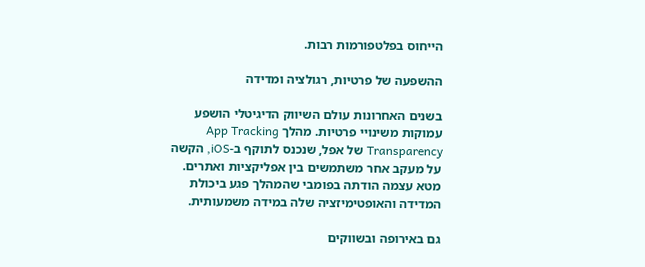הייחוס בפלטפורמות רבות.

ההשפעה של פרטיות, רגולציה ומדידה

בשנים האחרונות עולם השיווק הדיגיטלי הושפע עמוקות משינויי פרטיות. מהלך App Tracking Transparency של אפל, שנכנס לתוקף ב-iOS, הקשה על מעקב אחר משתמשים בין אפליקציות ואתרים. מטא עצמה הודתה בפומבי שהמהלך פגע ביכולת המדידה והאופטימיזציה שלה במידה משמעותית.

גם באירופה ובשווקים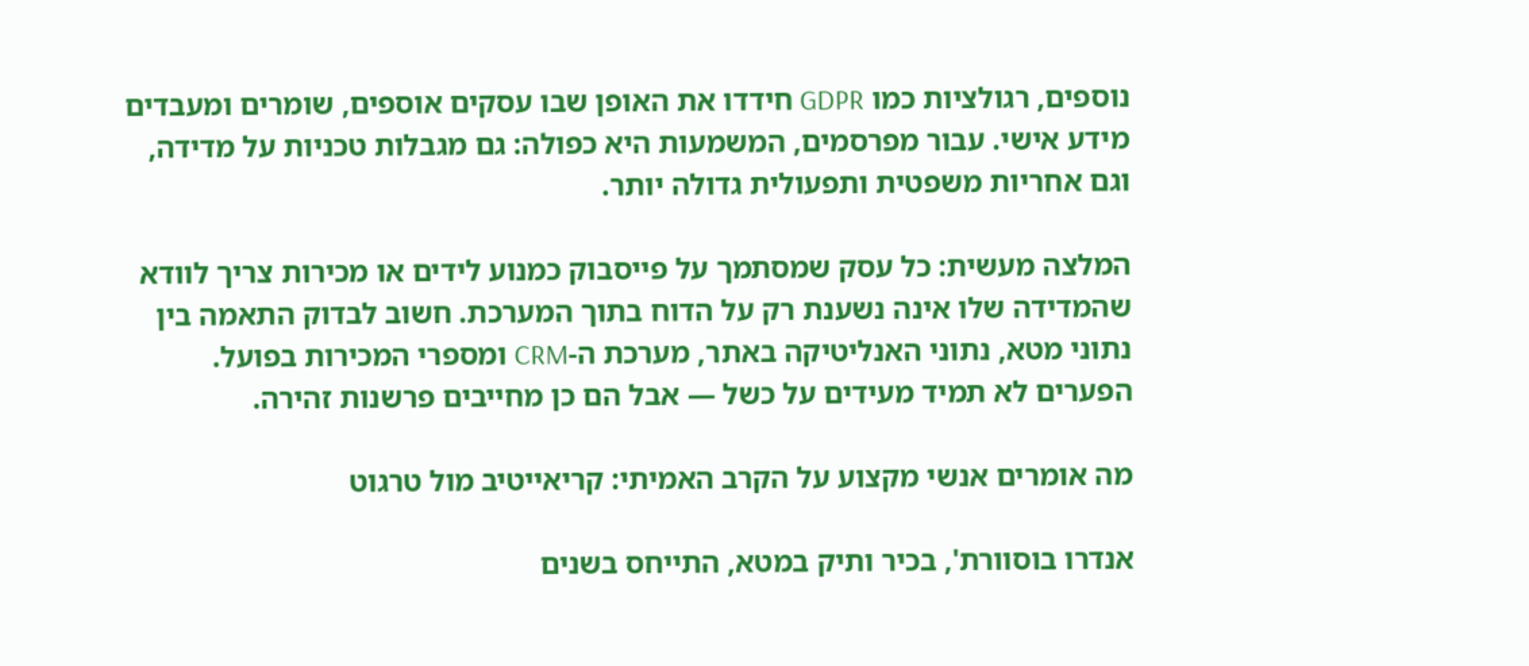נוספים, רגולציות כמו GDPR חידדו את האופן שבו עסקים אוספים, שומרים ומעבדים מידע אישי. עבור מפרסמים, המשמעות היא כפולה: גם מגבלות טכניות על מדידה, וגם אחריות משפטית ותפעולית גדולה יותר.

המלצה מעשית: כל עסק שמסתמך על פייסבוק כמנוע לידים או מכירות צריך לוודא שהמדידה שלו אינה נשענת רק על הדוח בתוך המערכת. חשוב לבדוק התאמה בין נתוני מטא, נתוני האנליטיקה באתר, מערכת ה-CRM ומספרי המכירות בפועל. הפערים לא תמיד מעידים על כשל — אבל הם כן מחייבים פרשנות זהירה.

מה אומרים אנשי מקצוע על הקרב האמיתי: קריאייטיב מול טרגוט

אנדרו בוסוורת', בכיר ותיק במטא, התייחס בשנים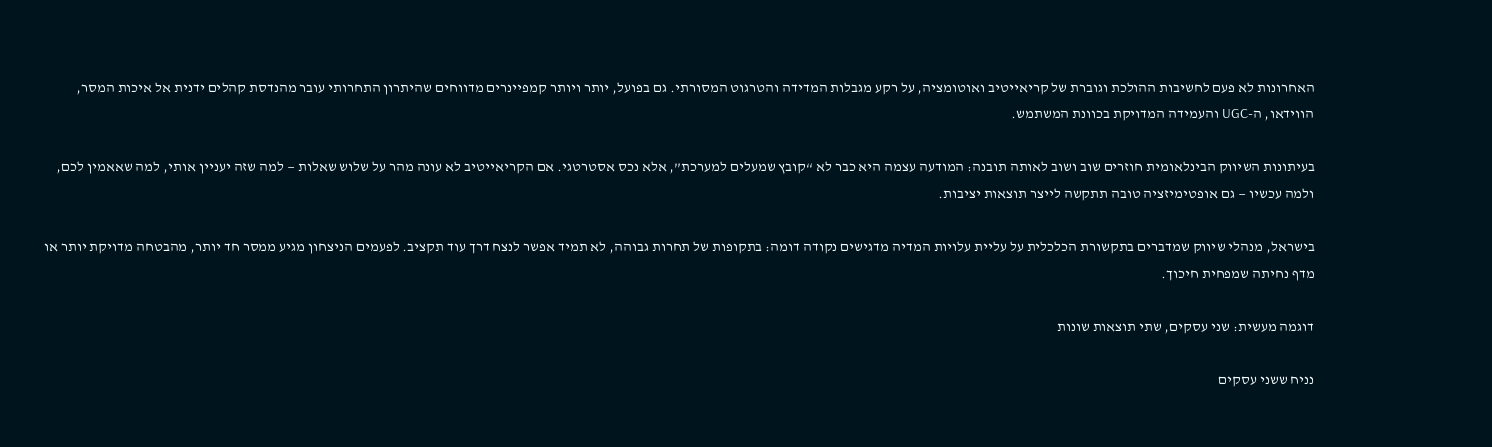האחרונות לא פעם לחשיבות ההולכת וגוברת של קריאייטיב ואוטומציה, על רקע מגבלות המדידה והטרגוט המסורתי. גם בפועל, יותר ויותר קמפיינרים מדווחים שהיתרון התחרותי עובר מהנדסת קהלים ידנית אל איכות המסר, הווידאו, ה-UGC והעמידה המדויקת בכוונת המשתמש.

בעיתונות השיווק הבינלאומית חוזרים שוב ושוב לאותה תובנה: המודעה עצמה היא כבר לא “קובץ שמעלים למערכת”, אלא נכס אסטרטגי. אם הקריאייטיב לא עונה מהר על שלוש שאלות — למה שזה יעניין אותי, למה שאאמין לכם, ולמה עכשיו — גם אופטימיזציה טובה תתקשה לייצר תוצאות יציבות.

בישראל, מנהלי שיווק שמדברים בתקשורת הכלכלית על עליית עלויות המדיה מדגישים נקודה דומה: בתקופות של תחרות גבוהה, לא תמיד אפשר לנצח דרך עוד תקציב. לפעמים הניצחון מגיע ממסר חד יותר, מהבטחה מדויקת יותר או מדף נחיתה שמפחית חיכוך.

דוגמה מעשית: שני עסקים, שתי תוצאות שונות

נניח ששני עסקים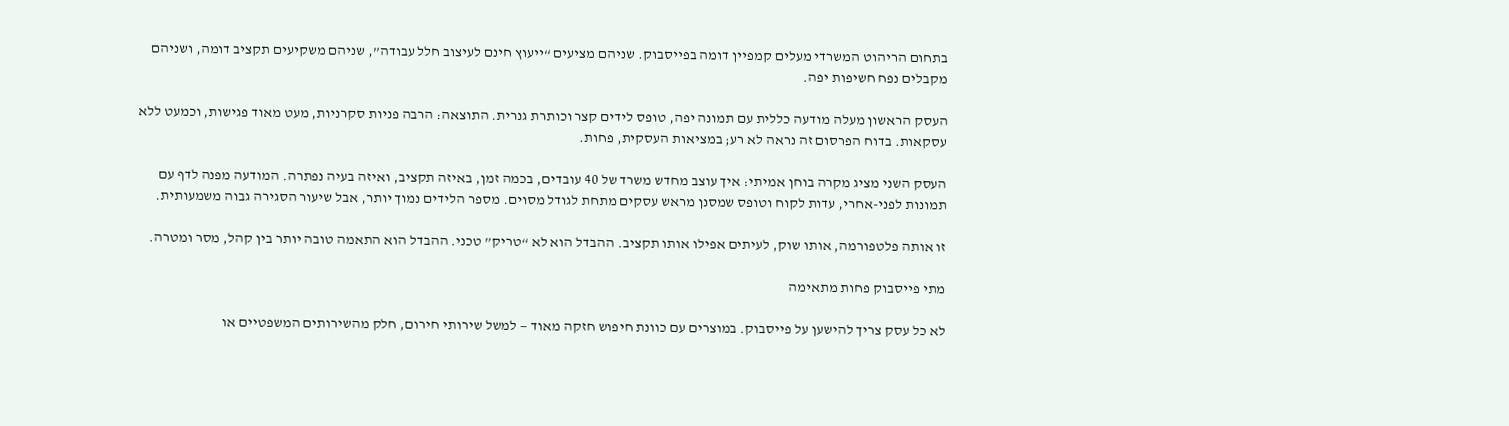בתחום הריהוט המשרדי מעלים קמפיין דומה בפייסבוק. שניהם מציעים “ייעוץ חינם לעיצוב חלל עבודה”, שניהם משקיעים תקציב דומה, ושניהם מקבלים נפח חשיפות יפה.

העסק הראשון מעלה מודעה כללית עם תמונה יפה, טופס לידים קצר וכותרת גנרית. התוצאה: הרבה פניות סקרניות, מעט מאוד פגישות, וכמעט ללא עסקאות. בדוח הפרסום זה נראה לא רע; במציאות העסקית, פחות.

העסק השני מציג מקרה בוחן אמיתי: איך עוצב מחדש משרד של 40 עובדים, בכמה זמן, באיזה תקציב, ואיזה בעיה נפתרה. המודעה מפנה לדף עם תמונות לפני-אחרי, עדות לקוח וטופס שמסנן מראש עסקים מתחת לגודל מסוים. מספר הלידים נמוך יותר, אבל שיעור הסגירה גבוה משמעותית.

זו אותה פלטפורמה, אותו שוק, לעיתים אפילו אותו תקציב. ההבדל הוא לא “טריק” טכני. ההבדל הוא התאמה טובה יותר בין קהל, מסר ומטרה.

מתי פייסבוק פחות מתאימה

לא כל עסק צריך להישען על פייסבוק. במוצרים עם כוונת חיפוש חזקה מאוד — למשל שירותי חירום, חלק מהשירותים המשפטיים או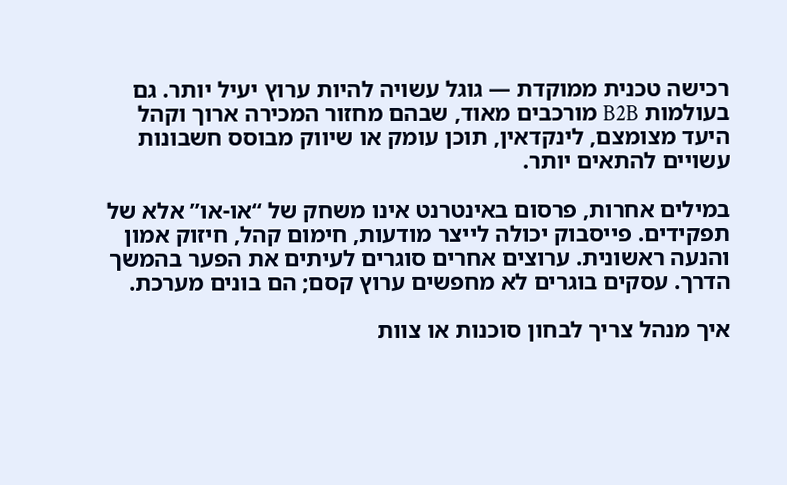רכישה טכנית ממוקדת — גוגל עשויה להיות ערוץ יעיל יותר. גם בעולמות B2B מורכבים מאוד, שבהם מחזור המכירה ארוך וקהל היעד מצומצם, לינקדאין, תוכן עומק או שיווק מבוסס חשבונות עשויים להתאים יותר.

במילים אחרות, פרסום באינטרנט אינו משחק של “או-או” אלא של תפקידים. פייסבוק יכולה לייצר מודעות, חימום קהל, חיזוק אמון והנעה ראשונית. ערוצים אחרים סוגרים לעיתים את הפער בהמשך הדרך. עסקים בוגרים לא מחפשים ערוץ קסם; הם בונים מערכת.

איך מנהל צריך לבחון סוכנות או צוות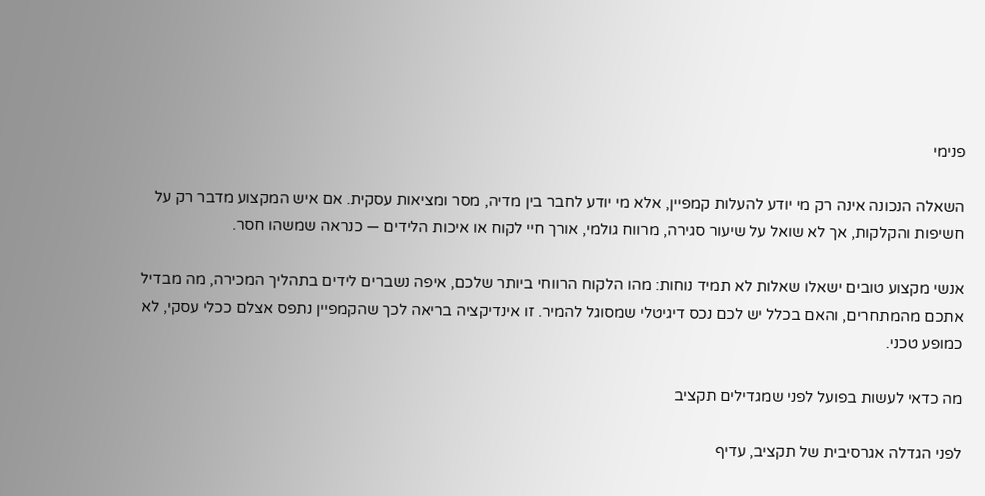פנימי

השאלה הנכונה אינה רק מי יודע להעלות קמפיין, אלא מי יודע לחבר בין מדיה, מסר ומציאות עסקית. אם איש המקצוע מדבר רק על חשיפות והקלקות, אך לא שואל על שיעור סגירה, מרווח גולמי, אורך חיי לקוח או איכות הלידים — כנראה שמשהו חסר.

אנשי מקצוע טובים ישאלו שאלות לא תמיד נוחות: מהו הלקוח הרווחי ביותר שלכם, איפה נשברים לידים בתהליך המכירה, מה מבדיל אתכם מהמתחרים, והאם בכלל יש לכם נכס דיגיטלי שמסוגל להמיר. זו אינדיקציה בריאה לכך שהקמפיין נתפס אצלם ככלי עסקי, לא כמופע טכני.

מה כדאי לעשות בפועל לפני שמגדילים תקציב

לפני הגדלה אגרסיבית של תקציב, עדיף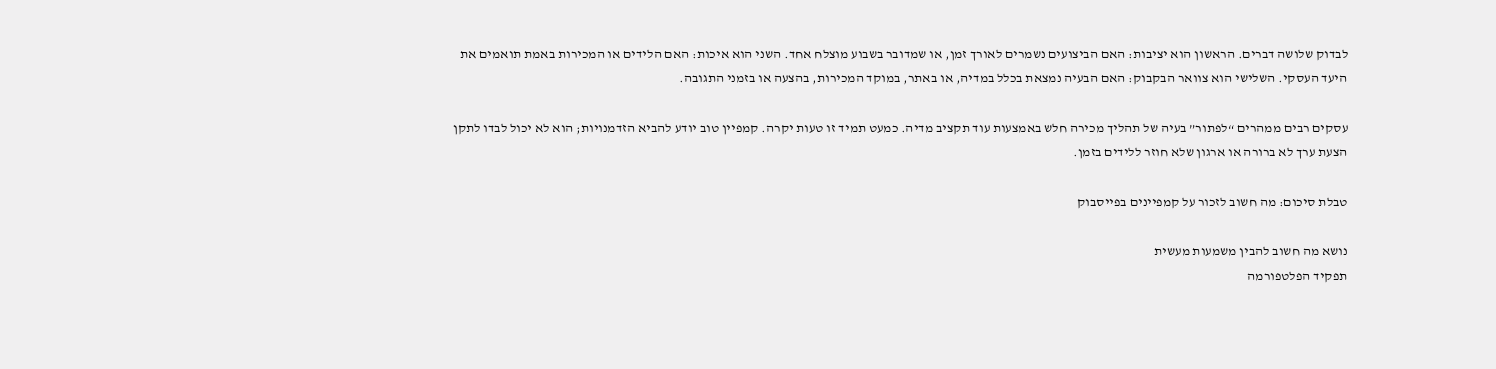לבדוק שלושה דברים. הראשון הוא יציבות: האם הביצועים נשמרים לאורך זמן, או שמדובר בשבוע מוצלח אחד. השני הוא איכות: האם הלידים או המכירות באמת תואמים את היעד העסקי. השלישי הוא צוואר הבקבוק: האם הבעיה נמצאת בכלל במדיה, או באתר, במוקד המכירות, בהצעה או בזמני התגובה.

עסקים רבים ממהרים “לפתור” בעיה של תהליך מכירה חלש באמצעות עוד תקציב מדיה. כמעט תמיד זו טעות יקרה. קמפיין טוב יודע להביא הזדמנויות; הוא לא יכול לבדו לתקן הצעת ערך לא ברורה או ארגון שלא חוזר ללידים בזמן.

טבלת סיכום: מה חשוב לזכור על קמפיינים בפייסבוק

נושא מה חשוב להבין משמעות מעשית
תפקיד הפלטפורמה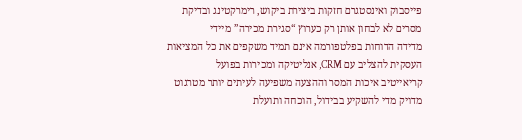פייסבוק ואינסטגרם חזקות ביצירת ביקוש, רימרקטינג ובדיקת מסרים לא לבחון אותן רק כערוץ “סגירת מכירה” מיידי
מדידה הדוחות בפלטפורמה אינם תמיד משקפים את כל המציאות העסקית להצליב עם CRM, אנליטיקה ומכירות בפועל
קריאייטיב איכות המסר וההצעה משפיעה לעיתים יותר מטרגוט מדויק מדי להשקיע בבידול, הוכחה ותועלת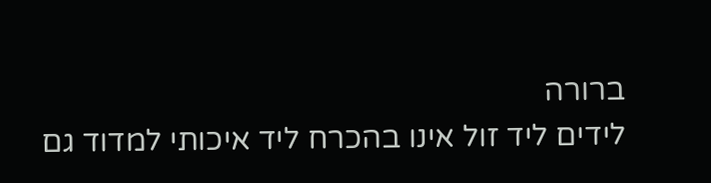ברורה
לידים ליד זול אינו בהכרח ליד איכותי למדוד גם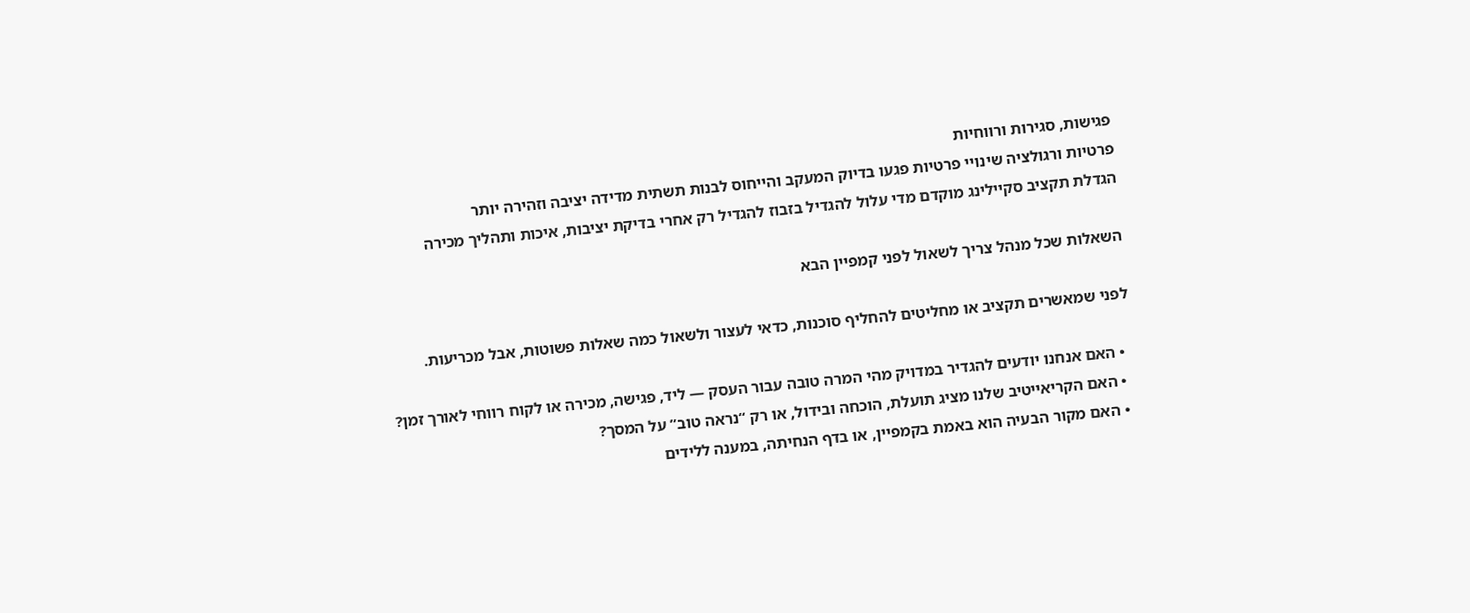פגישות, סגירות ורווחיות
פרטיות ורגולציה שינויי פרטיות פגעו בדיוק המעקב והייחוס לבנות תשתית מדידה יציבה וזהירה יותר
הגדלת תקציב סקיילינג מוקדם מדי עלול להגדיל בזבוז להגדיל רק אחרי בדיקת יציבות, איכות ותהליך מכירה

השאלות שכל מנהל צריך לשאול לפני קמפיין הבא

לפני שמאשרים תקציב או מחליטים להחליף סוכנות, כדאי לעצור ולשאול כמה שאלות פשוטות, אבל מכריעות.

  • האם אנחנו יודעים להגדיר במדויק מהי המרה טובה עבור העסק — ליד, פגישה, מכירה או לקוח רווחי לאורך זמן?
  • האם הקריאייטיב שלנו מציג תועלת, הוכחה ובידול, או רק “נראה טוב” על המסך?
  • האם מקור הבעיה הוא באמת בקמפיין, או בדף הנחיתה, במענה ללידים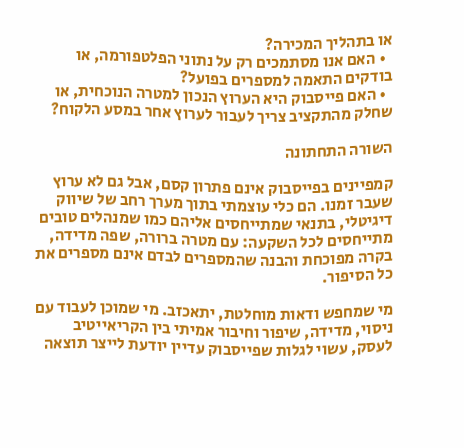או בתהליך המכירה?
  • האם אנו מסתמכים רק על נתוני הפלטפורמה, או בודקים התאמה למספרים בפועל?
  • האם פייסבוק היא הערוץ הנכון למטרה הנוכחית, או שחלק מהתקציב צריך לעבור לערוץ אחר במסע הלקוח?

השורה התחתונה

קמפיינים בפייסבוק אינם פתרון קסם, אבל גם לא ערוץ שעבר זמנו. הם כלי עוצמתי בתוך מערך רחב של שיווק דיגיטלי, בתנאי שמתייחסים אליהם כמו שמנהלים טובים מתייחסים לכל השקעה: עם מטרה ברורה, שפה מדידה, בקרה מפוכחת והבנה שהמספרים לבדם אינם מספרים את כל הסיפור.

מי שמחפש ודאות מוחלטת, יתאכזב. מי שמוכן לעבוד עם ניסוי, מדידה, שיפור וחיבור אמיתי בין הקריאייטיב לעסק, עשוי לגלות שפייסבוק עדיין יודעת לייצר תוצאה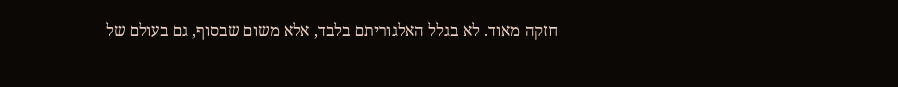חזקה מאוד. לא בגלל האלגוריתם בלבד, אלא משום שבסוף, גם בעולם של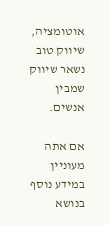אוטומציה, שיווק טוב נשאר שיווק שמבין אנשים.

אם אתה מעוניין במידע נוסף בנושא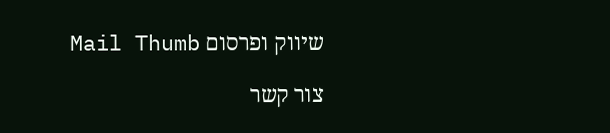שיווק ופרסום Mail Thumb

צור קשר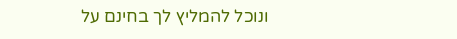ונוכל להמליץ לך בחינם על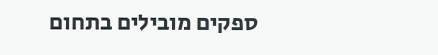ספקים מובילים בתחום